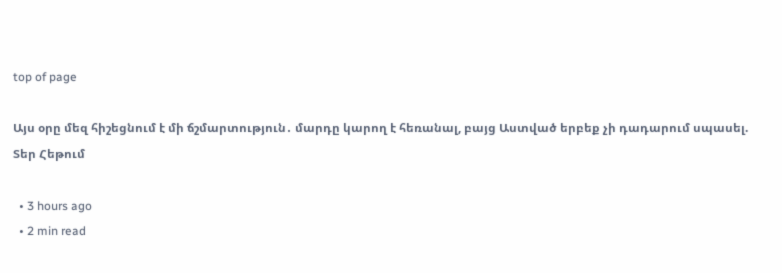top of page

Այս օրը մեզ հիշեցնում է մի ճշմարտություն․ մարդը կարող է հեռանալ, բայց Աստված երբեք չի դադարում սպասել. Տեր Հեթում

  • 3 hours ago
  • 2 min read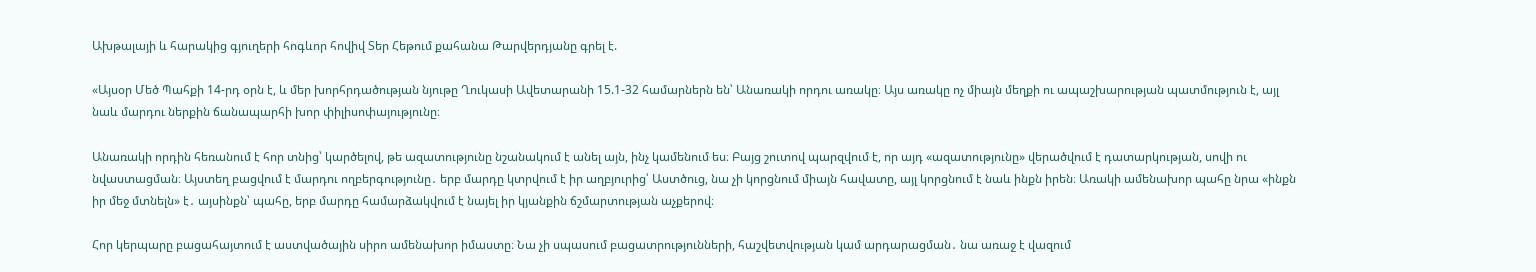Ախթալայի և հարակից գյուղերի հոգևոր հովիվ Տեր Հեթում քահանա Թարվերդյանը գրել է.

«Այսօր Մեծ Պահքի 14-րդ օրն է, և մեր խորհրդածության նյութը Ղուկասի Ավետարանի 15.1-32 համարներն են՝ Անառակի որդու առակը։ Այս առակը ոչ միայն մեղքի ու ապաշխարության պատմություն է, այլ նաև մարդու ներքին ճանապարհի խոր փիլիսոփայությունը։

Անառակի որդին հեռանում է հոր տնից՝ կարծելով, թե ազատությունը նշանակում է անել այն, ինչ կամենում ես։ Բայց շուտով պարզվում է, որ այդ «ազատությունը» վերածվում է դատարկության, սովի ու նվաստացման։ Այստեղ բացվում է մարդու ողբերգությունը․ երբ մարդը կտրվում է իր աղբյուրից՝ Աստծուց, նա չի կորցնում միայն հավատը, այլ կորցնում է նաև ինքն իրեն։ Առակի ամենախոր պահը նրա «ինքն իր մեջ մտնելն» է․ այսինքն՝ պահը, երբ մարդը համարձակվում է նայել իր կյանքին ճշմարտության աչքերով։

Հոր կերպարը բացահայտում է աստվածային սիրո ամենախոր իմաստը։ Նա չի սպասում բացատրությունների, հաշվետվության կամ արդարացման․ նա առաջ է վազում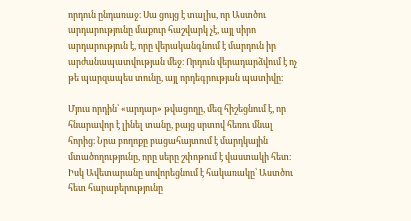որդուն ընդառաջ։ Սա ցույց է տալիս, որ Աստծու արդարությունը մաքուր հաշվարկ չէ, այլ սիրո արդարություն է, որը վերականգնում է մարդուն իր արժանապատվության մեջ։ Որդուն վերադարձվում է ոչ թե պարզապես տունը, այլ որդեգրության պատիվը։

Մյուս որդին՝ «արդար» թվացողը, մեզ հիշեցնում է, որ հնարավոր է լինել տանը, բայց սրտով հեռու մնալ հորից։ Նրա բողոքը բացահայտում է մարդկային մտածողությունը, որը սերը շփոթում է վաստակի հետ։ Իսկ Ավետարանը սովորեցնում է հակառակը՝ Աստծու հետ հարաբերությունը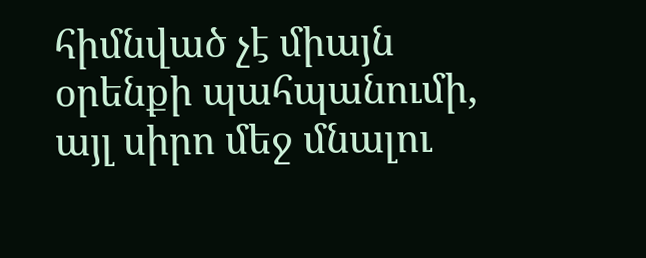հիմնված չէ միայն օրենքի պահպանումի, այլ սիրո մեջ մնալու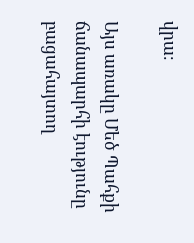վրա։

Այս առակը Մեծ Պահքի ճանապարհի էությունը բացահայտող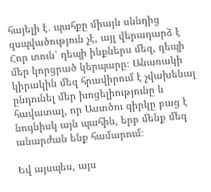հայելի է․ պահքը միայն սննդից զսպվածություն չէ, այլ վերադարձ է Հոր տուն՝ դեպի ինքներս մեզ, դեպի մեր կորցրած կերպարը։ Անառակի կիրակին մեզ հրավիրում է չվախենալ ընդունել մեր խոցելիությունը և հավատալ, որ Աստծու գիրկը բաց է նույնիսկ այն պահին, երբ մենք մեզ անարժան ենք համարում։

Եվ այսպես, այս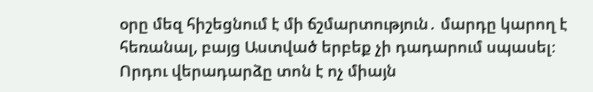օրը մեզ հիշեցնում է մի ճշմարտություն․ մարդը կարող է հեռանալ, բայց Աստված երբեք չի դադարում սպասել։ Որդու վերադարձը տոն է ոչ միայն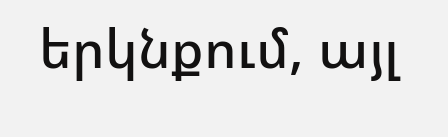երկնքում, այլ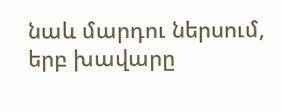նաև մարդու ներսում, երբ խավարը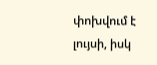փոխվում է լույսի, իսկ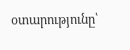օտարությունը՝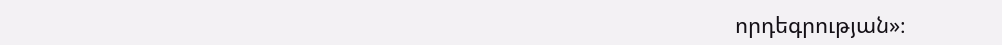որդեգրության»։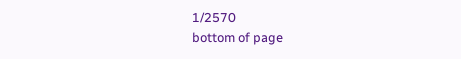1/2570
bottom of page